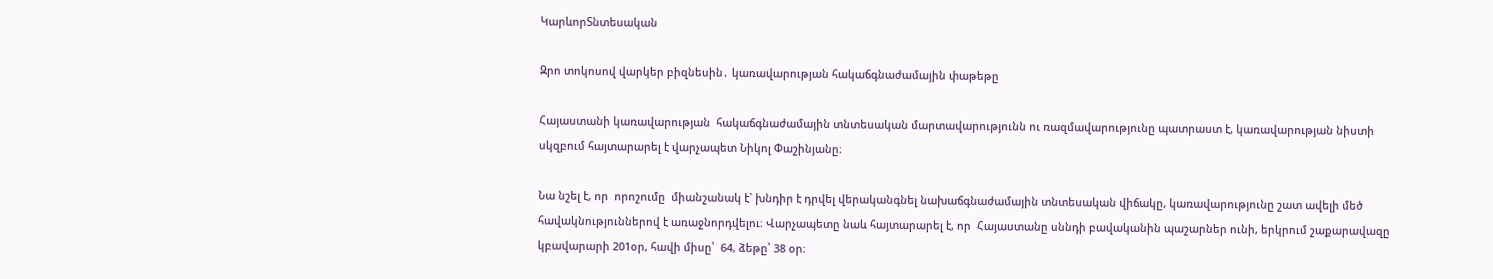ԿարևորՏնտեսական

Զրո տոկոսով վարկեր բիզնեսին․ կառավարության հակաճգնաժամային փաթեթը

Հայաստանի կառավարության  հակաճգնաժամային տնտեսական մարտավարությունն ու ռազմավարությունը պատրաստ է, կառավարության նիստի սկզբում հայտարարել է վարչապետ Նիկոլ Փաշինյանը։

Նա նշել է, որ  որոշումը  միանշանակ է` խնդիր է դրվել վերականգնել նախաճգնաժամային տնտեսական վիճակը, կառավարությունը շատ ավելի մեծ հավակնություններով է առաջնորդվելու։ Վարչապետը նաև հայտարարել է, որ  Հայաստանը սննդի բավականին պաշարներ ունի, երկրում շաքարավազը կբավարարի 201օր, հավի միսը՝  64, ձեթը՝ 38 օր։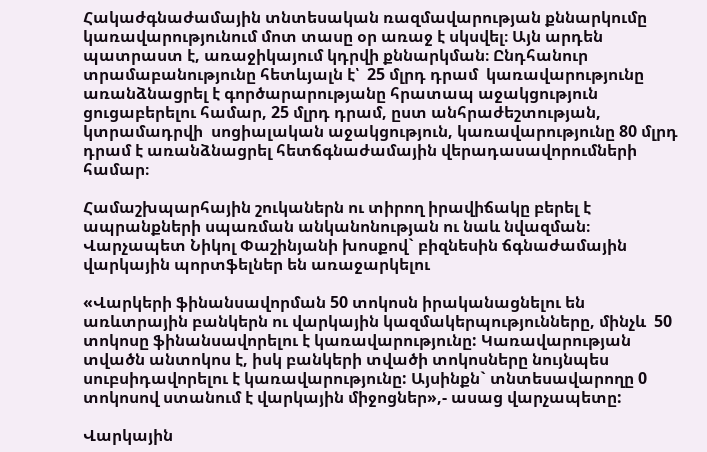Հակաժգնաժամային տնտեսական ռազմավարության քննարկումը կառավարությունում մոտ տասը օր առաջ է սկսվել։ Այն արդեն պատրաստ է, առաջիկայում կդրվի քննարկման։ Ընդհանուր տրամաբանությունը հետևյալն է՝  25 մլրդ դրամ  կառավարությունը  առանձնացրել է գործարարությանը հրատապ աջակցություն ցուցաբերելու համար, 25 մլրդ դրամ, ըստ անհրաժեշտության,  կտրամադրվի  սոցիալական աջակցություն, կառավարությունը 80 մլրդ դրամ է առանձնացրել հետճգնաժամային վերադասավորումների համար։

Համաշխպարհային շուկաներն ու տիրող իրավիճակը բերել է  ապրանքների սպառման անկանոնության ու նաև նվազման։ Վարչապետ Նիկոլ Փաշինյանի խոսքով` բիզնեսին ճգնաժամային վարկային պորտֆելներ են առաջարկելու

«Վարկերի ֆինանսավորման 50 տոկոսն իրականացնելու են առևտրային բանկերն ու վարկային կազմակերպությունները, մինչև  50 տոկոսը ֆինանսավորելու է կառավարությունը: Կառավարության տվածն անտոկոս է, իսկ բանկերի տվածի տոկոսները նույնպես սուբսիդավորելու է կառավարությունը: Այսինքն` տնտեսավարողը 0 տոկոսով ստանում է վարկային միջոցներ»,- ասաց վարչապետը:

Վարկային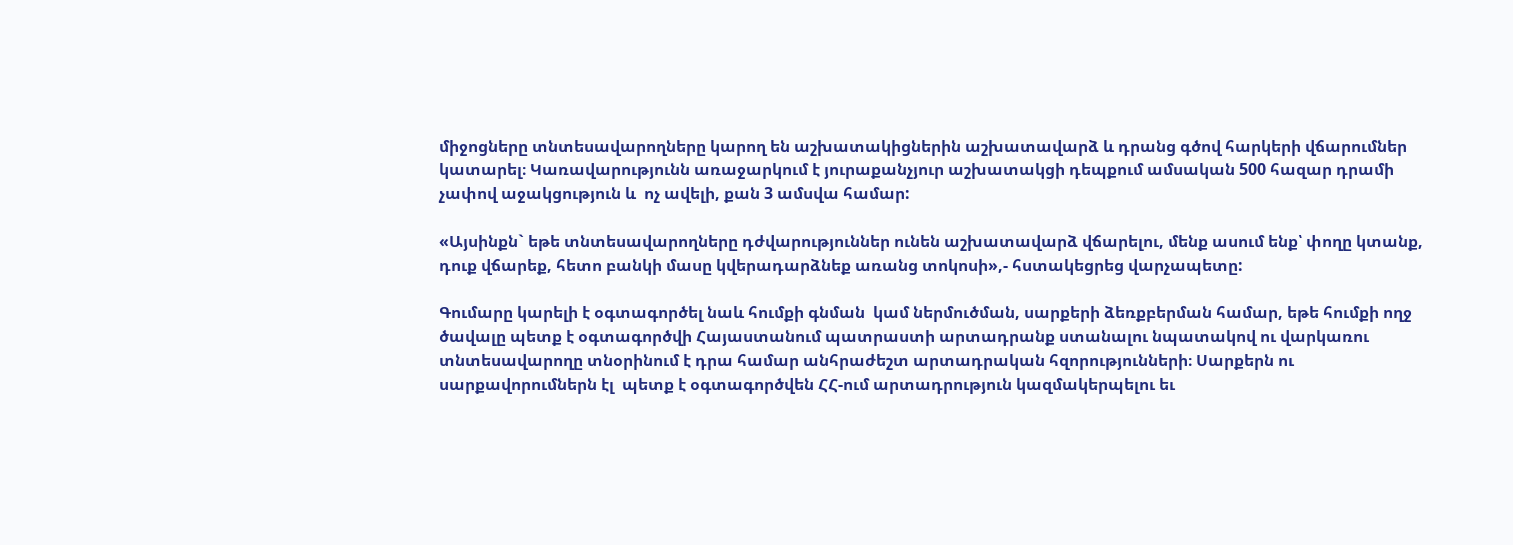միջոցները տնտեսավարողները կարող են աշխատակիցներին աշխատավարձ և դրանց գծով հարկերի վճարումներ կատարել։ Կառավարությունն առաջարկում է յուրաքանչյուր աշխատակցի դեպքում ամսական 500 հազար դրամի չափով աջակցություն և  ոչ ավելի, քան 3 ամսվա համար:

«Այսինքն` եթե տնտեսավարողները դժվարություններ ունեն աշխատավարձ վճարելու, մենք ասում ենք՝ փողը կտանք, դուք վճարեք, հետո բանկի մասը կվերադարձնեք առանց տոկոսի»,- հստակեցրեց վարչապետը:

Գումարը կարելի է օգտագործել նաև հումքի գնման  կամ ներմուծման, սարքերի ձեռքբերման համար, եթե հումքի ողջ ծավալը պետք է օգտագործվի Հայաստանում պատրաստի արտադրանք ստանալու նպատակով ու վարկառու տնտեսավարողը տնօրինում է դրա համար անհրաժեշտ արտադրական հզորությունների։ Սարքերն ու սարքավորումներն էլ  պետք է օգտագործվեն ՀՀ-ում արտադրություն կազմակերպելու եւ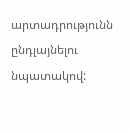արտադրությունն ընդլայնելու նպատակով: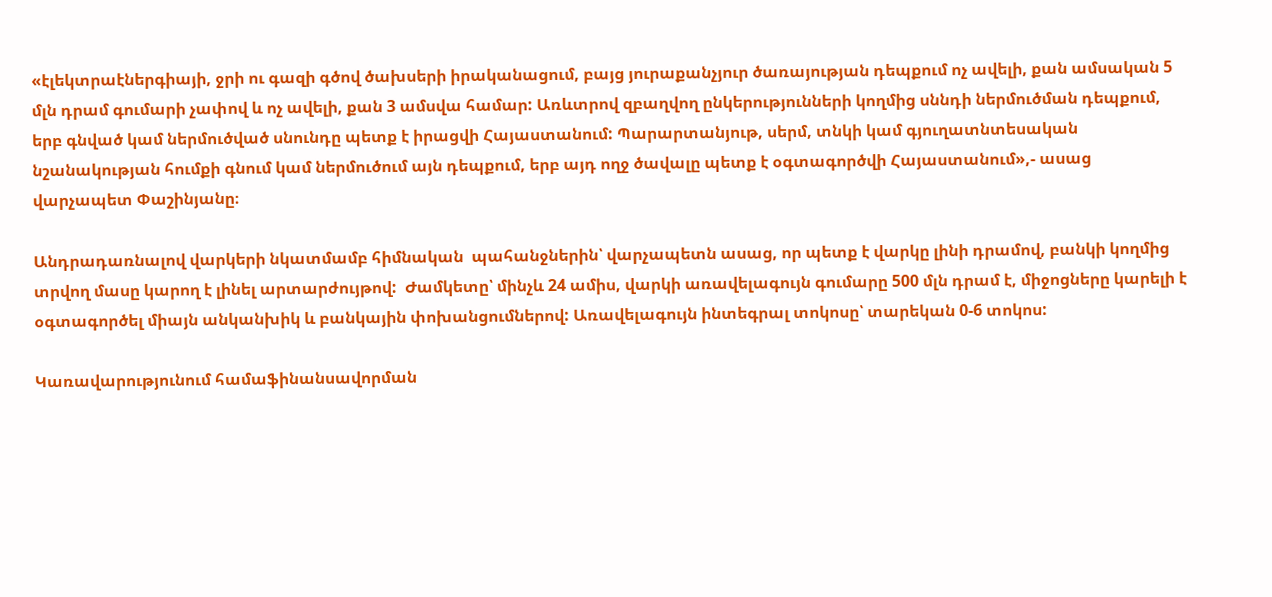«էլեկտրաէներգիայի, ջրի ու գազի գծով ծախսերի իրականացում, բայց յուրաքանչյուր ծառայության դեպքում ոչ ավելի, քան ամսական 5 մլն դրամ գումարի չափով և ոչ ավելի, քան 3 ամսվա համար: Առևտրով զբաղվող ընկերությունների կողմից սննդի ներմուծման դեպքում, երբ գնված կամ ներմուծված սնունդը պետք է իրացվի Հայաստանում: Պարարտանյութ, սերմ, տնկի կամ գյուղատնտեսական նշանակության հումքի գնում կամ ներմուծում այն դեպքում, երբ այդ ողջ ծավալը պետք է օգտագործվի Հայաստանում»,- ասաց վարչապետ Փաշինյանը։

Անդրադառնալով վարկերի նկատմամբ հիմնական  պահանջներին՝ վարչապետն ասաց, որ պետք է վարկը լինի դրամով, բանկի կողմից տրվող մասը կարող է լինել արտարժույթով:  Ժամկետը՝ մինչև 24 ամիս, վարկի առավելագույն գումարը 500 մլն դրամ է, միջոցները կարելի է օգտագործել միայն անկանխիկ և բանկային փոխանցումներով: Առավելագույն ինտեգրալ տոկոսը՝ տարեկան 0-6 տոկոս:

Կառավարությունում համաֆինանսավորման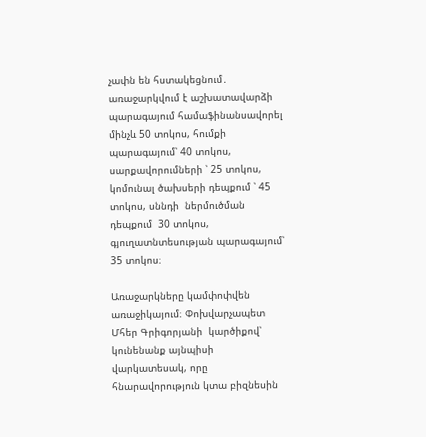չափն են հստակեցնում․ առաջարկվում է աշխատավարձի պարագայում համաֆինանսավորել մինչև 50 տոկոս, հումքի պարագայում՝ 40 տոկոս, սարքավորումների ՝ 25 տոկոս, կոմունալ ծախսերի դեպքում ՝ 45 տոկոս, սննդի  ներմուծման դեպքում  30 տոկոս, գյուղատնտեսության պարագայում՝ 35 տոկոս։

Առաջարկները կամփոփվեն առաջիկայում։ Փոխվարչապետ Մհեր Գրիգորյանի  կարծիքով՝ կունենանք այնպիսի վարկատեսակ, որը հնարավորություն կտա բիզնեսին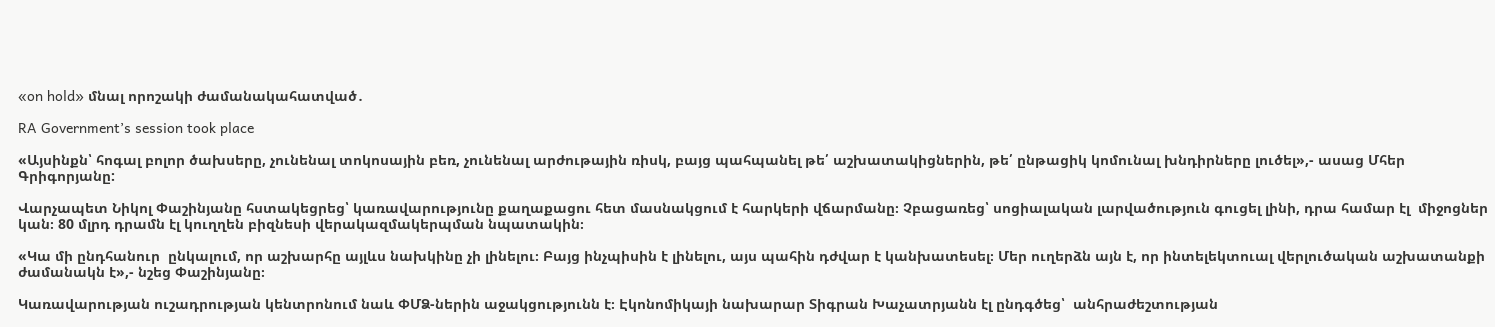«on hold» մնալ որոշակի ժամանակահատված․

RA Government’s session took place

«Այսինքն՝ հոգալ բոլոր ծախսերը, չունենալ տոկոսային բեռ, չունենալ արժութային ռիսկ, բայց պահպանել թե՛ աշխատակիցներին, թե՛ ընթացիկ կոմունալ խնդիրները լուծել»,- ասաց Մհեր Գրիգորյանը:

Վարչապետ Նիկոլ Փաշինյանը հստակեցրեց՝ կառավարությունը քաղաքացու հետ մասնակցում է հարկերի վճարմանը։ Չբացառեց՝ սոցիալական լարվածություն գուցել լինի, դրա համար էլ  միջոցներ կան։ 80 մլրդ դրամն էլ կուղղեն բիզնեսի վերակազմակերպման նպատակին։

«Կա մի ընդհանուր  ընկալում, որ աշխարհը այլևս նախկինը չի լինելու։ Բայց ինչպիսին է լինելու, այս պահին դժվար է կանխատեսել։ Մեր ուղերձն այն է, որ ինտելեկտուալ վերլուծական աշխատանքի ժամանակն է»,- նշեց Փաշինյանը։

Կառավարության ուշադրության կենտրոնում նաև ՓՄՁ-ներին աջակցությունն է։ Էկոնոմիկայի նախարար Տիգրան Խաչատրյանն էլ ընդգծեց՝  անհրաժեշտության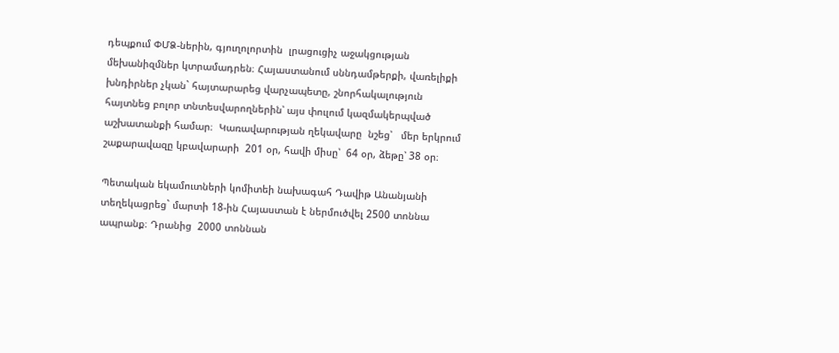դեպքում ՓՄՁ-ներին, գյուղոլորտին  լրացուցիչ աջակցության մեխանիզմներ կտրամադրեն։ Հայաստանում սննդամթերքի, վառելիքի խնդիրներ չկան` հայտարարեց վարչապետը, շնորհակալություն հայտնեց բոլոր տնտեսվարողներին՝ այս փուլում կազմակերպված աշխատանքի համար։  Կառավարության ղեկավարը  նշեց՝   մեր երկրում շաքարավազը կբավարարի  201 օր, հավի միսը՝  64 օր, ձեթը՝ 38 օր։

Պետական եկամուտների կոմիտեի նախագահ Դավիթ Անանյանի տեղեկացրեց` մարտի 18-ին Հայաստան է ներմուծվել 2500 տոննա ապրանք։ Դրանից  2000 տոննան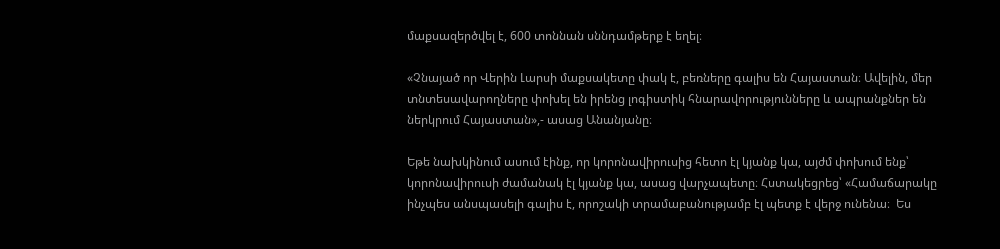մաքսազերծվել է, 600 տոննան սննդամթերք է եղել։

«Չնայած որ Վերին Լարսի մաքսակետը փակ է, բեռները գալիս են Հայաստան։ Ավելին, մեր տնտեսավարողները փոխել են իրենց լոգիստիկ հնարավորությունները և ապրանքներ են ներկրում Հայաստան»,- ասաց Անանյանը։

Եթե նախկինում ասում էինք, որ կորոնավիրուսից հետո էլ կյանք կա, այժմ փոխում ենք՝   կորոնավիրուսի ժամանակ էլ կյանք կա, ասաց վարչապետը։ Հստակեցրեց՝ «Համաճարակը ինչպես անսպասելի գալիս է, որոշակի տրամաբանությամբ էլ պետք է վերջ ունենա։  Ես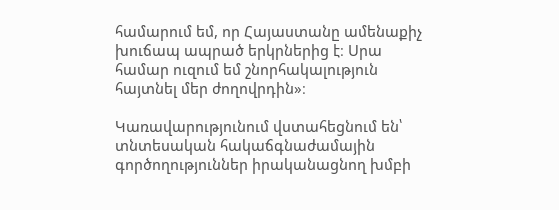համարում եմ, որ Հայաստանը ամենաքիչ խուճապ ապրած երկրներից է։ Սրա համար ուզում եմ շնորհակալություն հայտնել մեր ժողովրդին»։

Կառավարությունում վստահեցնում են՝ տնտեսական հակաճգնաժամային գործողություններ իրականացնող խմբի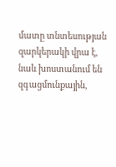մատը տնտեսության զարկերակի վրա է, նաև խոստանում են  զգացմունքային,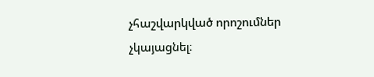չհաշվարկված որոշումներ չկայացնել։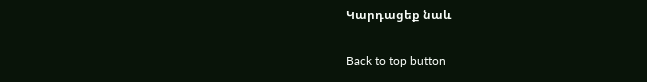Կարդացեք նաև

Back to top button